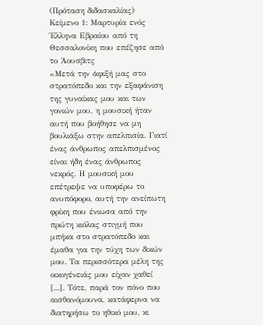(Πρόταση διδασκαλίας)
Κείμενο 1: Μαρτυρία ενός Έλληνα Εβραίου από τη Θεσσαλονίκη που επέζησε από το Άουσβιτς
«Μετά την άφιξή μας στο στρατόπεδο και την εξαφάνιση της γυναίκας μου και των γονιών μου, η μουσική ήταν αυτή που βοήθησε να μη βουλιάξω στην απελπισία. Γιατί ένας άνθρωπος απελπισμένος είναι ήδη ένας άνθρωπος νεκρός. Η μουσική μου επέτρεψε να υποφέρω το ανυπόφορο, αυτή την ανείπωτη φρίκη που ένιωσα από την πρώτη κιόλας στιγμή που μπήκα στο στρατόπεδο και έμαθα για την τύχη των δικών μου. Τα περισσότερα μέλη της οικογένειάς μου είχαν χαθεί [...]. Τότε, παρά τον πόνο που αισθανόμουνα, κατάφερνα να διατηρήσω το ηθικό μου, κι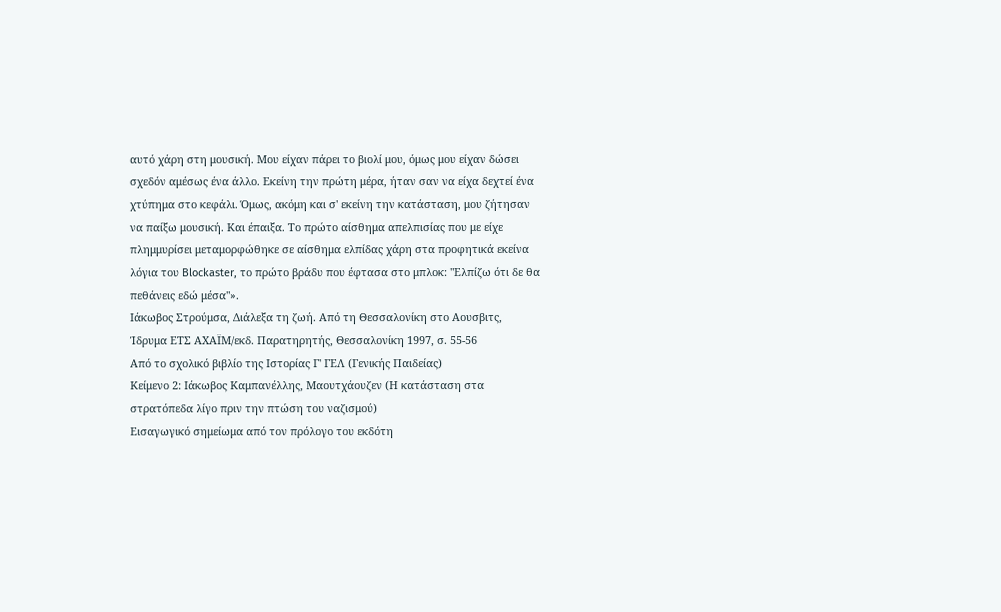αυτό χάρη στη μουσική. Μου είχαν πάρει το βιολί μου, όμως μου είχαν δώσει σχεδόν αμέσως ένα άλλο. Εκείνη την πρώτη μέρα, ήταν σαν να είχα δεχτεί ένα χτύπημα στο κεφάλι. Όμως, ακόμη και σ' εκείνη την κατάσταση, μου ζήτησαν να παίξω μουσική. Και έπαιξα. Το πρώτο αίσθημα απελπισίας που με είχε πλημμυρίσει μεταμορφώθηκε σε αίσθημα ελπίδας χάρη στα προφητικά εκείνα λόγια του Blockaster, το πρώτο βράδυ που έφτασα στο μπλοκ: "Ελπίζω ότι δε θα πεθάνεις εδώ μέσα"».
Ιάκωβος Στρούμσα, Διάλεξα τη ζωή. Από τη Θεσσαλονίκη στο Αουσβιτς, Ίδρυμα ΕΤΣ ΑΧΑΪΜ/εκδ. Παρατηρητής, Θεσσαλονίκη 1997, σ. 55-56
Από το σχολικό βιβλίο της Ιστορίας Γ' ΓΕΛ (Γενικής Παιδείας)
Κείμενο 2: Ιάκωβος Καμπανέλλης, Μαουτχάουζεν (Η κατάσταση στα στρατόπεδα λίγο πριν την πτώση του ναζισμού)
Εισαγωγικό σημείωμα από τον πρόλογο του εκδότη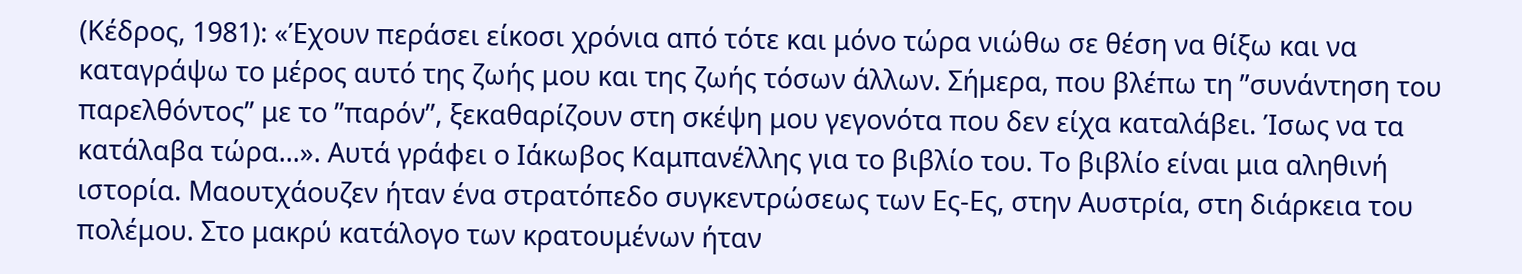(Κέδρος, 1981): «Έχουν περάσει είκοσι χρόνια από τότε και μόνο τώρα νιώθω σε θέση να θίξω και να καταγράψω το μέρος αυτό της ζωής μου και της ζωής τόσων άλλων. Σήμερα, που βλέπω τη ʺσυνάντηση του παρελθόντοςʺ με το ʺπαρόνʺ, ξεκαθαρίζουν στη σκέψη μου γεγονότα που δεν είχα καταλάβει. Ίσως να τα κατάλαβα τώρα...». Αυτά γράφει ο Ιάκωβος Καμπανέλλης για το βιβλίο του. Το βιβλίο είναι μια αληθινή ιστορία. Μαουτχάουζεν ήταν ένα στρατόπεδο συγκεντρώσεως των Ες‐Ες, στην Αυστρία, στη διάρκεια του πολέμου. Στο μακρύ κατάλογο των κρατουμένων ήταν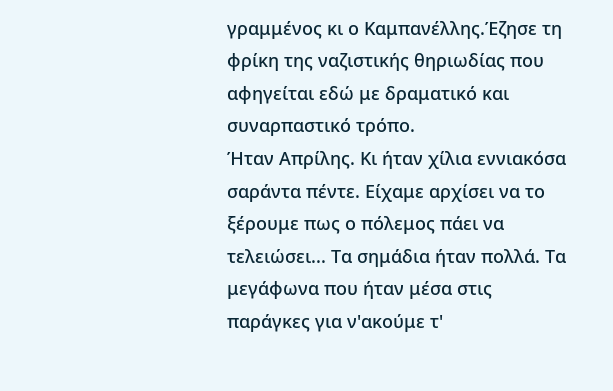γραμμένος κι ο Καμπανέλλης.Έζησε τη φρίκη της ναζιστικής θηριωδίας που αφηγείται εδώ με δραματικό και συναρπαστικό τρόπο.
Ήταν Απρίλης. Κι ήταν χίλια εννιακόσα σαράντα πέντε. Είχαμε αρχίσει να το ξέρουμε πως ο πόλεμος πάει να τελειώσει... Τα σημάδια ήταν πολλά. Τα μεγάφωνα που ήταν μέσα στις παράγκες για ν'ακούμε τ'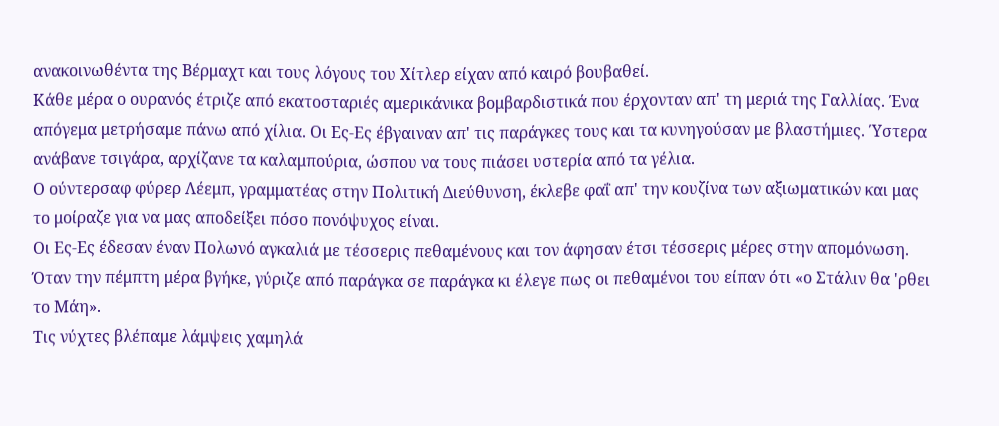ανακοινωθέντα της Βέρμαχτ και τους λόγους του Χίτλερ είχαν από καιρό βουβαθεί.
Κάθε μέρα ο ουρανός έτριζε από εκατοσταριές αμερικάνικα βομβαρδιστικά που έρχονταν απ' τη μεριά της Γαλλίας. Ένα απόγεμα μετρήσαμε πάνω από χίλια. Οι Ες‐Ες έβγαιναν απ' τις παράγκες τους και τα κυνηγούσαν με βλαστήμιες. Ύστερα ανάβανε τσιγάρα, αρχίζανε τα καλαμπούρια, ώσπου να τους πιάσει υστερία από τα γέλια.
Ο ούντερσαφ φύρερ Λέεμπ, γραμματέας στην Πολιτική Διεύθυνση, έκλεβε φαΐ απ' την κουζίνα των αξιωματικών και μας το μοίραζε για να μας αποδείξει πόσο πονόψυχος είναι.
Οι Ες‐Ες έδεσαν έναν Πολωνό αγκαλιά με τέσσερις πεθαμένους και τον άφησαν έτσι τέσσερις μέρες στην απομόνωση. Όταν την πέμπτη μέρα βγήκε, γύριζε από παράγκα σε παράγκα κι έλεγε πως οι πεθαμένοι του είπαν ότι «ο Στάλιν θα 'ρθει το Μάη».
Τις νύχτες βλέπαμε λάμψεις χαμηλά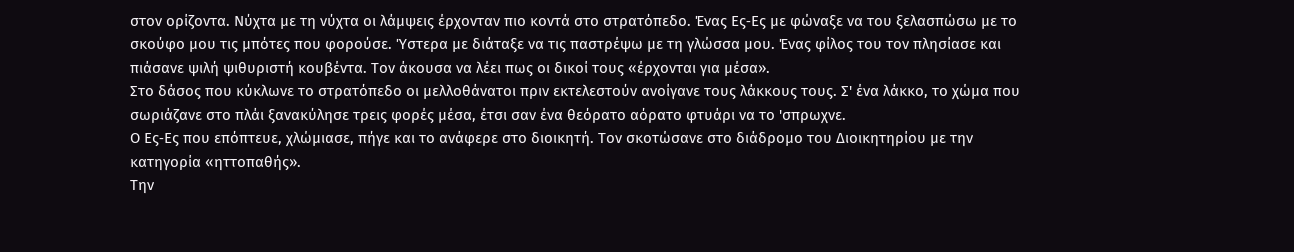στον ορίζοντα. Νύχτα με τη νύχτα οι λάμψεις έρχονταν πιο κοντά στο στρατόπεδο. Ένας Ες‐Ες με φώναξε να του ξελασπώσω με το σκούφο μου τις μπότες που φορούσε. Ύστερα με διάταξε να τις παστρέψω με τη γλώσσα μου. Ένας φίλος του τον πλησίασε και πιάσανε ψιλή ψιθυριστή κουβέντα. Τον άκουσα να λέει πως οι δικοί τους «έρχονται για μέσα».
Στο δάσος που κύκλωνε το στρατόπεδο οι μελλοθάνατοι πριν εκτελεστούν ανοίγανε τους λάκκους τους. Σ' ένα λάκκο, το χώμα που σωριάζανε στο πλάι ξανακύλησε τρεις φορές μέσα, έτσι σαν ένα θεόρατο αόρατο φτυάρι να το 'σπρωχνε.
Ο Ες‐Ες που επόπτευε, χλώμιασε, πήγε και το ανάφερε στο διοικητή. Τον σκοτώσανε στο διάδρομο του Διοικητηρίου με την κατηγορία «ηττοπαθής».
Την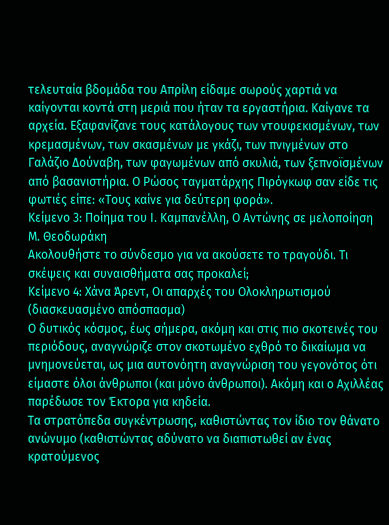τελευταία βδομάδα του Απρίλη είδαμε σωρούς χαρτιά να καίγονται κοντά στη μεριά που ήταν τα εργαστήρια. Καίγανε τα αρχεία. Εξαφανίζανε τους κατάλογους των ντουφεκισμένων, των κρεμασμένων, των σκασμένων με γκάζι, των πνιγμένων στο Γαλάζιο Δούναβη, των φαγωμένων από σκυλιά, των ξεπνοϊσμένων από βασανιστήρια. Ο Ρώσος ταγματάρχης Πιρόγκωφ σαν είδε τις φωτιές είπε: «Τους καίνε για δεύτερη φορά».
Κείμενο 3: Ποίημα του Ι. Καμπανέλλη, Ο Αντώνης σε μελοποίηση Μ. Θεοδωράκη
Ακολουθήστε το σύνδεσμο για να ακούσετε το τραγούδι. Τι σκέψεις και συναισθήματα σας προκαλεί;
Κείμενο 4: Χάνα Άρεντ, Οι απαρχές του Ολοκληρωτισμού (διασκευασμένο απόσπασμα)
Ο δυτικός κόσμος, έως σήμερα, ακόμη και στις πιο σκοτεινές του περιόδους, αναγνώριζε στον σκοτωμένο εχθρό το δικαίωμα να μνημονεύεται, ως μια αυτονόητη αναγνώριση του γεγονότος ότι είμαστε όλοι άνθρωποι (και μόνο άνθρωποι). Ακόμη και ο Αχιλλέας παρέδωσε τον Έκτορα για κηδεία.
Τα στρατόπεδα συγκέντρωσης, καθιστώντας τον ίδιο τον θάνατο ανώνυμο (καθιστώντας αδύνατο να διαπιστωθεί αν ένας κρατούμενος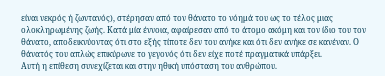είναι νεκρός ή ζωντανός), στέρησαν από τον θάνατο το νόημά του ως το τέλος μιας ολοκληρωμένης ζωής. Κατά μία έννοια, αφαίρεσαν από το άτομο ακόμη και τον ίδιο του τον θάνατο, αποδεικνύοντας ότι στο εξής τίποτε δεν του ανήκε και ότι δεν ανήκε σε κανέναν. Ο θάνατός του απλώς επικύρωνε το γεγονός ότι δεν είχε ποτέ πραγματικά υπάρξει.
Αυτή η επίθεση συνεχίζεται και στην ηθική υπόσταση του ανθρώπου.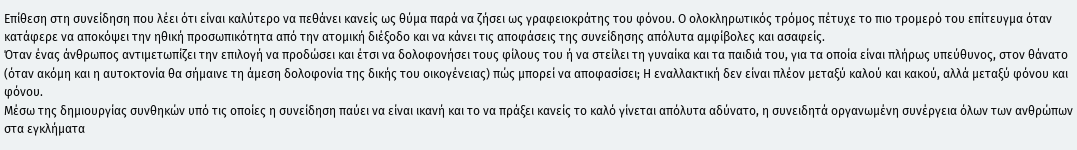Επίθεση στη συνείδηση που λέει ότι είναι καλύτερο να πεθάνει κανείς ως θύμα παρά να ζήσει ως γραφειοκράτης του φόνου. Ο ολοκληρωτικός τρόμος πέτυχε το πιο τρομερό του επίτευγμα όταν κατάφερε να αποκόψει την ηθική προσωπικότητα από την ατομική διέξοδο και να κάνει τις αποφάσεις της συνείδησης απόλυτα αμφίβολες και ασαφείς.
Όταν ένας άνθρωπος αντιμετωπίζει την επιλογή να προδώσει και έτσι να δολοφονήσει τους φίλους του ή να στείλει τη γυναίκα και τα παιδιά του, για τα οποία είναι πλήρως υπεύθυνος, στον θάνατο (όταν ακόμη και η αυτοκτονία θα σήμαινε τη άμεση δολοφονία της δικής του οικογένειας) πώς μπορεί να αποφασίσει; Η εναλλακτική δεν είναι πλέον μεταξύ καλού και κακού, αλλά μεταξύ φόνου και φόνου.
Μέσω της δημιουργίας συνθηκών υπό τις οποίες η συνείδηση παύει να είναι ικανή και το να πράξει κανείς το καλό γίνεται απόλυτα αδύνατο, η συνειδητά οργανωμένη συνέργεια όλων των ανθρώπων στα εγκλήματα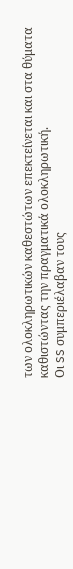των ολοκληρωτικών καθεστώτων επεκτείνεται και στα θύματα καθιστώντας την πραγματικά ολοκληρωτική.
Οι SS συμπεριέλαβαν τους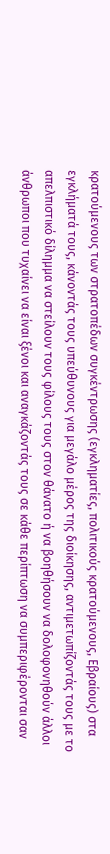κρατούμενους των στρατοπέδων συγκέντρωσης (εγκληματίες, πολιτικούς κρατούμενους, Εβραίους) στα εγκλήματά τους, κάνοντάς τους υπεύθυνους για μεγάλο μέρος της διοίκησης, αντιμετωπίζοντάς τους με το απελπιστικό δίλημμα να στείλουν τους φίλους τους στον θάνατο ή να βοηθήσουν να δολοφονηθούν άλλοι άνθρωποι που τυχαίνει να είναι ξένοι και αναγκάζοντάς τους σε κάθε περίπτωση να συμπεριφέρονται σαν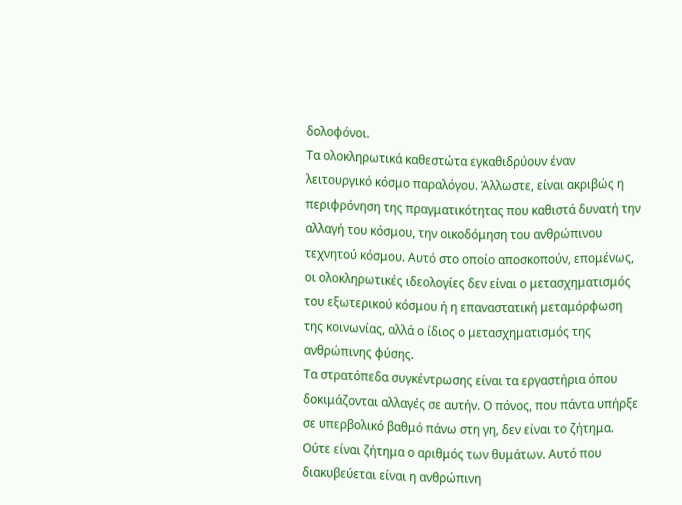δολοφόνοι.
Τα ολοκληρωτικά καθεστώτα εγκαθιδρύουν έναν λειτουργικό κόσμο παραλόγου. Άλλωστε, είναι ακριβώς η περιφρόνηση της πραγματικότητας που καθιστά δυνατή την αλλαγή του κόσμου, την οικοδόμηση του ανθρώπινου τεχνητού κόσμου. Αυτό στο οποίο αποσκοπούν, επομένως, οι ολοκληρωτικές ιδεολογίες δεν είναι ο μετασχηματισμός του εξωτερικού κόσμου ή η επαναστατική μεταμόρφωση της κοινωνίας, αλλά ο ίδιος ο μετασχηματισμός της ανθρώπινης φύσης.
Τα στρατόπεδα συγκέντρωσης είναι τα εργαστήρια όπου δοκιμάζονται αλλαγές σε αυτήν. Ο πόνος, που πάντα υπήρξε σε υπερβολικό βαθμό πάνω στη γη, δεν είναι το ζήτημα. Ούτε είναι ζήτημα ο αριθμός των θυμάτων. Αυτό που διακυβεύεται είναι η ανθρώπινη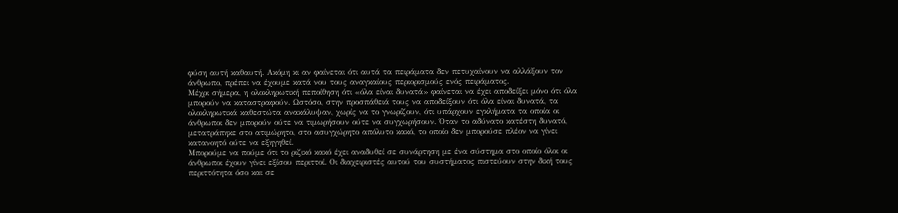φύση αυτή καθαυτή. Ακόμη κι αν φαίνεται ότι αυτά τα πειράματα δεν πετυχαίνουν να αλλάξουν τον άνθρωπο, πρέπει να έχουμε κατά νου τους αναγκαίους περιορισμούς ενός πειράματος.
Μέχρι σήμερα, η ολοκληρωτική πεποίθηση ότι «όλα είναι δυνατά» φαίνεται να έχει αποδείξει μόνο ότι όλα μπορούν να καταστραφούν. Ωστόσο, στην προσπάθειά τους να αποδείξουν ότι όλα είναι δυνατά, τα ολοκληρωτικά καθεστώτα ανακάλυψαν, χωρίς να το γνωρίζουν, ότι υπάρχουν εγκλήματα τα οποία οι άνθρωποι δεν μπορούν ούτε να τιμωρήσουν ούτε να συγχωρήσουν. Όταν το αδύνατο κατέστη δυνατό, μετατράπηκε στο ατιμώρητο, στο ασυγχώρητο απόλυτο κακό, το οποίο δεν μπορούσε πλέον να γίνει κατανοητό ούτε να εξηγηθεί.
Μπορούμε να πούμε ότι το ριζικό κακό έχει αναδυθεί σε συνάρτηση με ένα σύστημα στο οποίο όλοι οι άνθρωποι έχουν γίνει εξίσου περιττοί. Οι διαχειριστές αυτού του συστήματος πιστεύουν στην δική τους περιττότητα όσο και σε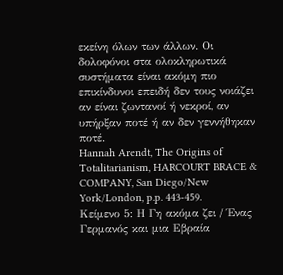εκείνη όλων των άλλων. Οι δολοφόνοι στα ολοκληρωτικά συστήματα είναι ακόμη πιο επικίνδυνοι επειδή δεν τους νοιάζει αν είναι ζωντανοί ή νεκροί, αν υπήρξαν ποτέ ή αν δεν γεννήθηκαν ποτέ.
Hannah Arendt, The Origins of Totalitarianism, HARCOURT BRACE & COMPANY, San Diego/New York/London, p.p. 443-459.
Κείμενο 5: Η Γη ακόμα ζει / Ένας Γερμανός και μια Εβραία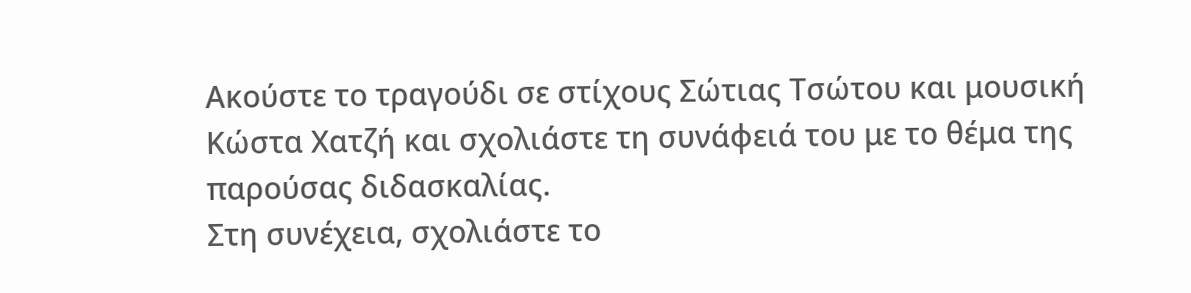Ακούστε το τραγούδι σε στίχους Σώτιας Τσώτου και μουσική Κώστα Χατζή και σχολιάστε τη συνάφειά του με το θέμα της παρούσας διδασκαλίας.
Στη συνέχεια, σχολιάστε το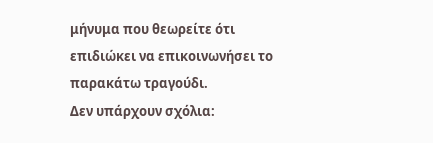μήνυμα που θεωρείτε ότι επιδιώκει να επικοινωνήσει το παρακάτω τραγούδι.
Δεν υπάρχουν σχόλια: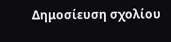Δημοσίευση σχολίου